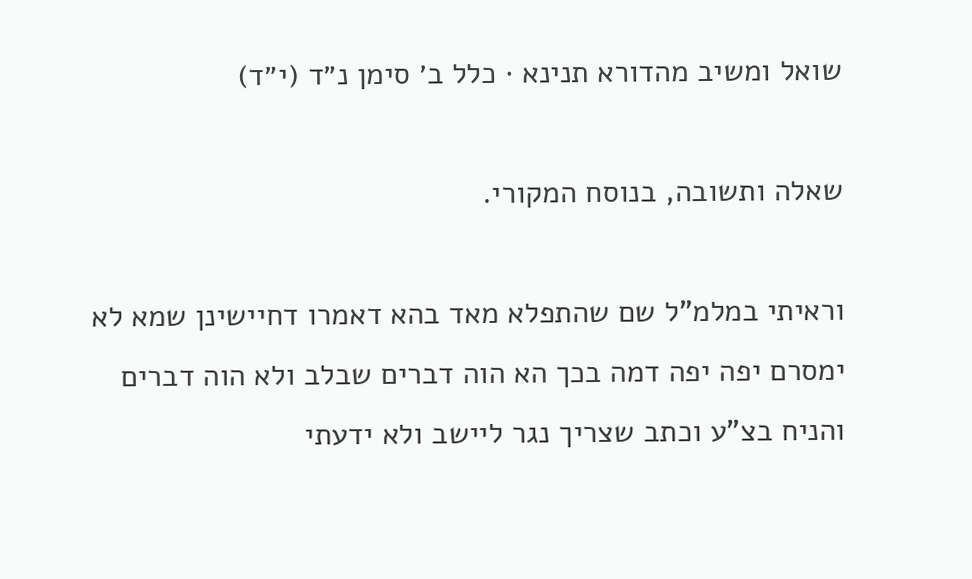שואל ומשיב מהדורא תנינא · כלל ב׳ סימן נ״ד (י״ד)

שאלה ותשובה, בנוסח המקורי.

וראיתי במלמ"ל שם שהתפלא מאד בהא דאמרו דחיישינן שמא לא ימסרם יפה יפה דמה בכך הא הוה דברים שבלב ולא הוה דברים והניח בצ"ע וכתב שצריך נגר ליישב ולא ידעתי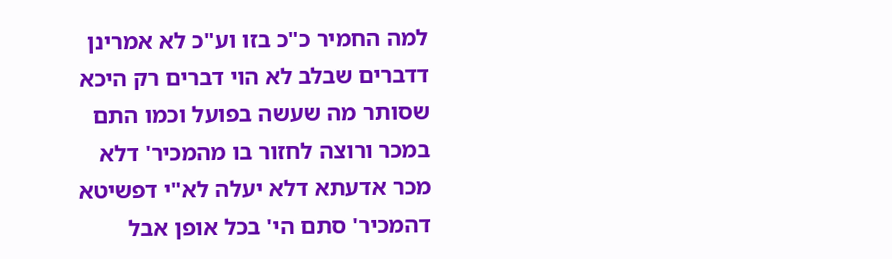למה החמיר כ"כ בזו וע"כ לא אמרינן דדברים שבלב לא הוי דברים רק היכא שסותר מה שעשה בפועל וכמו התם במכר ורוצה לחזור בו מהמכיר' דלא מכר אדעתא דלא יעלה לא"י דפשיטא דהמכיר' סתם הי' בכל אופן אבל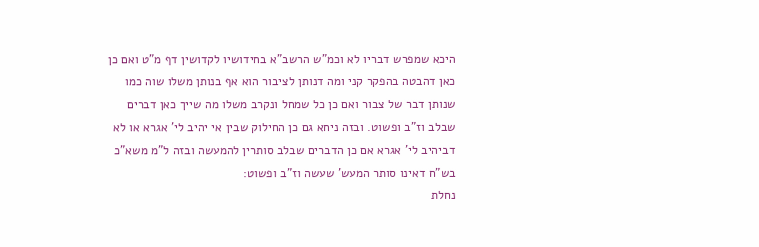היכא שמפרש דבריו לא וכמ"ש הרשב"א בחידושיו לקדושין דף מ"ט ואם כן כאן דהבטה בהפקר קני ומה דנותן לציבור הוא אף בנותן משלו שוה כמו שנותן דבר של צבור ואם כן כל שמחל ונקרב משלו מה שייך כאן דברים שבלב וז"ב ופשוט. ובזה ניחא גם כן החילוק שבין אי יהיב לי' אגרא או לא דביהיב לי' אגרא אם כן הדברים שבלב סותרין להמעשה ובזה ל"מ משא"כ בש"ח דאינו סותר המעש' שעשה וז"ב ופשוט:
נחלת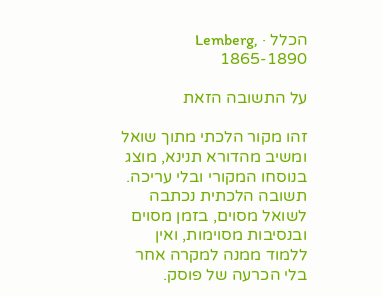הכלל · Lemberg, 1865-1890

על התשובה הזאת

זהו מקור הלכתי מתוך שואל ומשיב מהדורא תנינא, מוצג בנוסחו המקורי ובלי עריכה. תשובה הלכתית נכתבה לשואל מסוים, בזמן מסוים ובנסיבות מסוימות, ואין ללמוד ממנה למקרה אחר בלי הכרעה של פוסק.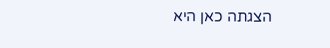הצגתה כאן היא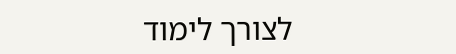לצורך לימוד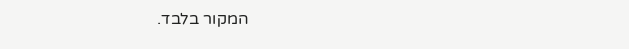המקור בלבד.